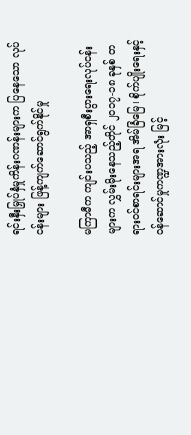ရင်းနှီးမြှုပ်နှံမှုကိန်းဂဏန်းများက ပြနေသော လုပ်ငန်းများ ဖြန့်ကျက်ဆောင်ရွက်နိုင်မှု

မကြာမီက ကျင်းပသည့် အာရှစီးပွားရေးလုပ်ငန်းများက လွှမ်းမိုးနေသည့်တိုင် ၂၀၁၇-၁၈ ခုနှစ် တရားဝင်စာရင်းများအရ အိမ်ခြံမြေ၊ စိုက်ပျိုးရေးနှင့် ဝန်ဆောင်မှုကဏ္ဍအားလုံး မြင့်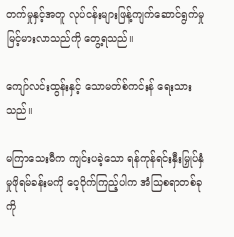တက်မှုနှင့်အတူ လုပ်ငန်းများဖြန့်ကျက်ဆောင်ရွက်မှု မြင့်မားလာသည်ကို တွေ့ရသည်။

ကျော်လင်းထွန်းနှင့် သောမတ်စ်ကင်းန် ရေးသားသည်။

မကြာသေးမီက ကျင်းပခဲ့သော ရန်ကုန်ရင်းနှီးမြှုပ်နှံမှုဖိုရမ်ခန်းမကို ဝေ့ဝိုက်ကြည့်ပါက အံသြစရာတစ်ခုကို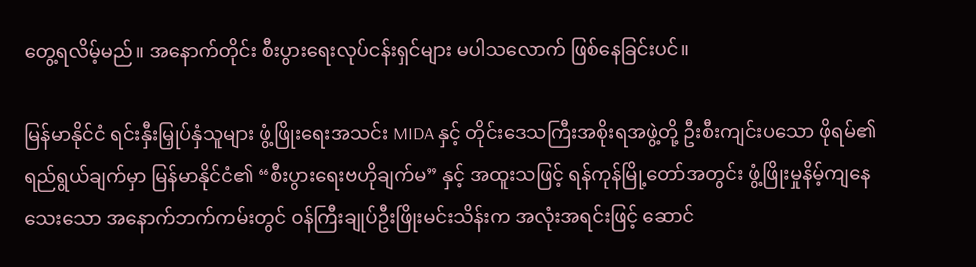တွေ့ရလိမ့်မည်။ အနောက်တိုင်း စီးပွားရေးလုပ်ငန်းရှင်များ မပါသလောက် ဖြစ်နေခြင်းပင်။

မြန်မာနိုင်ငံ ရင်းနှီးမြှုပ်နှံသူများ ဖွံ့ဖြိုးရေးအသင်း MIDA နှင့် တိုင်းဒေသကြီးအစိုးရအဖွဲ့တို့ ဦးစီးကျင်းပသော ဖိုရမ်၏ရည်ရွယ်ချက်မှာ မြန်မာနိုင်ငံ၏ “စီးပွားရေးဗဟိုချက်မ” နှင့် အထူးသဖြင့် ရန်ကုန်မြို့တော်အတွင်း ဖွံ့ဖြိုးမှုနိမ့်ကျနေသေးသော အနောက်ဘက်ကမ်းတွင် ဝန်ကြီးချုပ်ဦးဖြိုးမင်းသိန်းက အလုံးအရင်းဖြင့် ဆောင်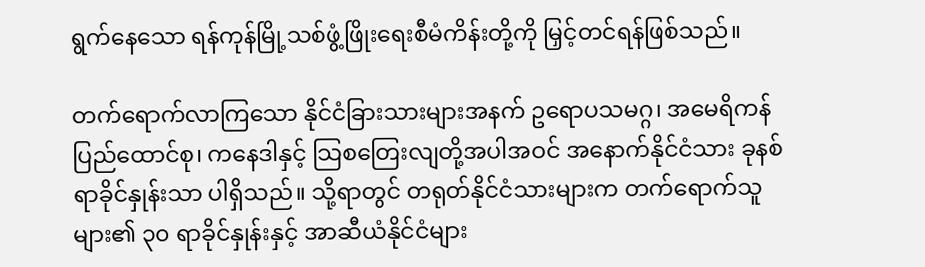ရွက်နေသော ရန်ကုန်မြို့သစ်ဖွံ့ဖြိုးရေးစီမံကိန်းတို့ကို မြှင့်တင်ရန်ဖြစ်သည်။

တက်ရောက်လာကြသော နိုင်ငံခြားသားများအနက် ဥရောပသမဂ္ဂ၊ အမေရိကန်ပြည်ထောင်စု၊ ကနေဒါနှင့် သြစတြေးလျတို့အပါအဝင် အနောက်နိုင်ငံသား ခုနစ်ရာခိုင်နှုန်းသာ ပါရှိသည်။ သို့ရာတွင် တရုတ်နိုင်ငံသားများက တက်ရောက်သူများ၏ ၃၀ ရာခိုင်နှုန်းနှင့် အာဆီယံနိုင်ငံများ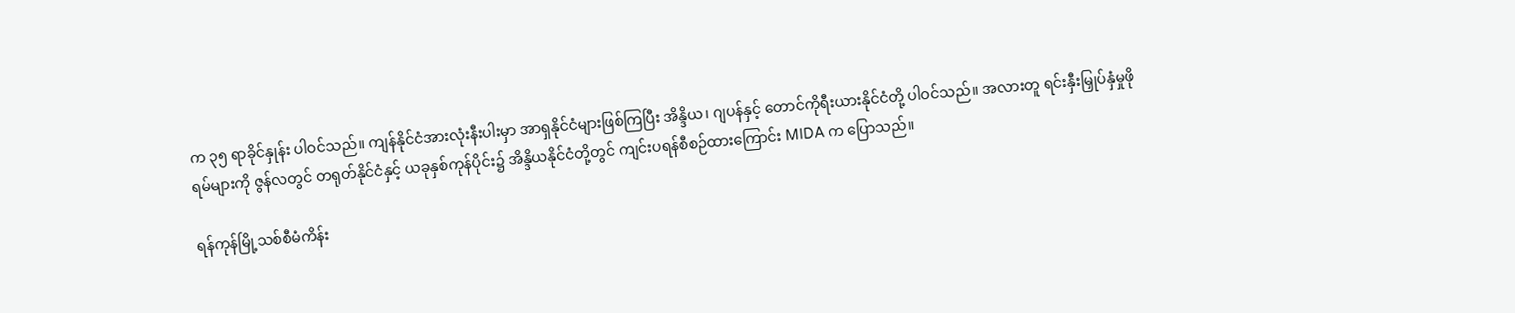က ၃၅ ရာခိုင်နှုန်း ပါဝင်သည်။ ကျန်နိုင်ငံအားလုံးနီးပါးမှာ အာရှနိုင်ငံများဖြစ်ကြပြီး အိန္ဒိယ၊ ဂျပန်နှင့် တောင်ကိုရီးယားနိုင်ငံတို့ ပါဝင်သည်။ အလားတူ ရင်းနှီးမြှုပ်နှံမှုဖိုရမ်များကို ဇွန်လတွင် တရုတ်နိုင်ငံနှင့် ယခုနှစ်ကုန်ပိုင်း၌ အိန္ဒိယနိုင်ငံတို့တွင် ကျင်းပရန်စီစဉ်ထားကြောင်း MIDA က ပြောသည်။

ရန်ကုန်မြို့သစ်စီမံကိန်း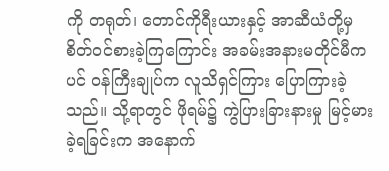ကို တရုတ်၊ တောင်ကိုရီးယားနှင့် အာဆီယံတို့မှ စိတ်ဝင်စားခဲ့ကြကြောင်း အခမ်းအနားမတိုင်မီကပင် ဝန်ကြီးချုပ်က လူသိရှင်ကြား ပြောကြားခဲ့သည်။ သို့ရာတွင် ဖိုရမ်၌ ကွဲပြားခြားနားမှု မြင့်မားခဲ့ရခြင်းက အနောက်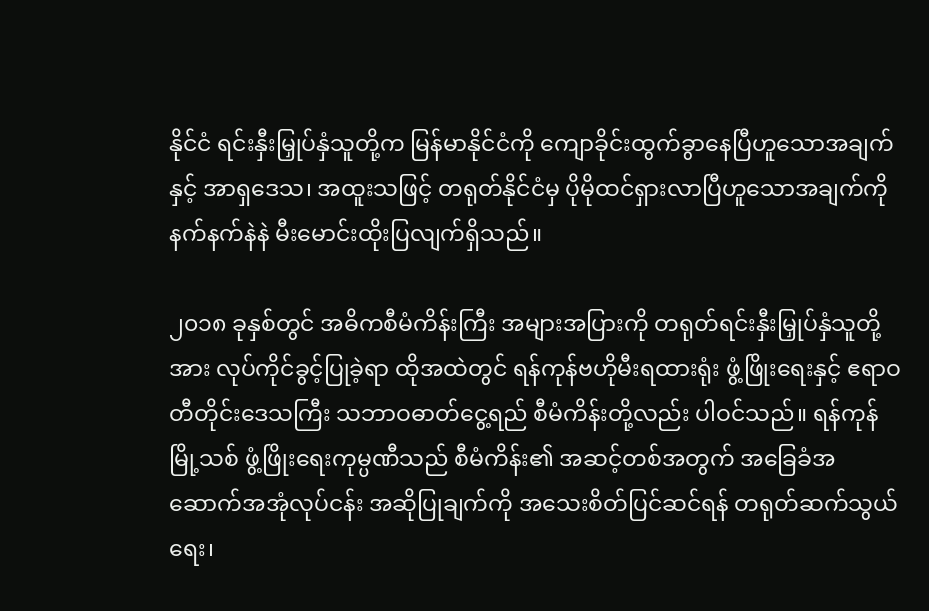နိုင်ငံ ရင်းနှီးမြှုပ်နှံသူတို့က မြန်မာနိုင်ငံကို ကျောခိုင်းထွက်ခွာနေပြီဟူသောအချက်နှင့် အာရှဒေသ၊ အထူးသဖြင့် တရုတ်နိုင်ငံမှ ပိုမိုထင်ရှားလာပြီဟူသောအချက်ကို နက်နက်နဲနဲ မီးမောင်းထိုးပြလျက်ရှိသည်။

၂၀၁၈ ခုနှစ်တွင် အဓိကစီမံကိန်းကြီး အများအပြားကို တရုတ်ရင်းနှီးမြှုပ်နှံသူတို့အား လုပ်ကိုင်ခွင့်ပြုခဲ့ရာ ထိုအထဲတွင် ရန်ကုန်ဗဟိုမီးရထားရုံး ဖွံ့ဖြိုးရေးနှင့် ဧရာဝတီတိုင်းဒေသကြီး သဘာဝဓာတ်ငွေ့ရည် စီမံကိန်းတို့လည်း ပါဝင်သည်။ ရန်ကုန်မြို့သစ် ဖွံ့ဖြိုးရေးကုမ္ပဏီသည် စီမံကိန်း၏ အဆင့်တစ်အတွက် အခြေခံအဆောက်အအုံလုပ်ငန်း အဆိုပြုချက်ကို အသေးစိတ်ပြင်ဆင်ရန် တရုတ်ဆက်သွယ်ရေး၊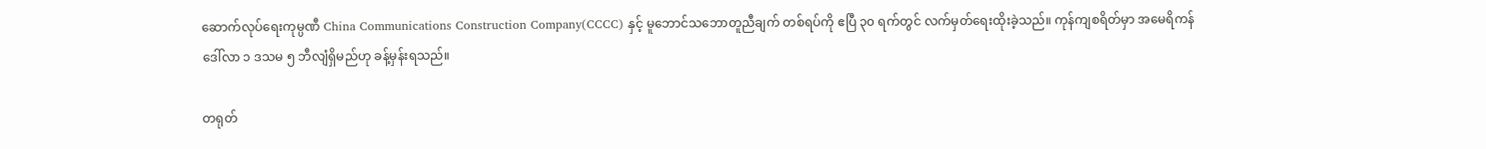ဆောက်လုပ်ရေးကုမ္ပဏီ China Communications Construction Company(CCCC) နှင့် မူဘောင်သဘောတူညီချက် တစ်ရပ်ကို ဧပြီ ၃၀ ရက်တွင် လက်မှတ်ရေးထိုးခဲ့သည်။ ကုန်ကျစရိတ်မှာ အမေရိကန်ဒေါ်လာ ၁ ဒသမ ၅ ဘီလျံရှိမည်ဟု ခန့်မှန်းရသည်။

တရုတ်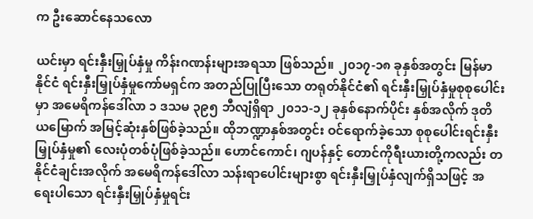က ဦးဆောင်နေသလော

ယင်းမှာ ရင်းနှီးမြှုပ်နှံမှု ကိန်းဂဏန်းများအရသာ ဖြစ်သည်။ ၂၀၁၇-၁၈ ခုနှစ်အတွင်း မြန်မာနိုင်ငံ ရင်းနှီးမြှုပ်နှံမှုကော်မရှင်က အတည်ပြုပြီးသော တရုတ်နိုင်ငံ၏ ရင်းနှီးမြှုပ်နှံမှုစုစုပေါင်းမှာ အမေရိကန်ဒေါ်လာ ၁ ဒသမ ၃၉၅ ဘီလျံရှိရာ ၂၀၁၁-၁၂ ခုနှစ်နောက်ပိုင်း နှစ်အလိုက် ဒုတိယမြောက် အမြင့်ဆုံးနှစ်ဖြစ်ခဲ့သည်။ ထိုဘဏ္ဍာနှစ်အတွင်း ဝင်ရောက်ခဲ့သော စုစုပေါင်းရင်းနှီးမြှုပ်နှံမှု၏ လေးပုံတစ်ပုံဖြစ်ခဲ့သည်။ ဟောင်ကောင်၊ ဂျပန်နှင့် တောင်ကိုရီးယားတို့ကလည်း တနိုင်ငံချင်းအလိုက် အမေရိကန်ဒေါ်လာ သန်းရာပေါင်းများစွာ ရင်းနှီးမြှုပ်နှံလျက်ရှိသဖြင့် အရေးပါသော ရင်းနှီးမြှုပ်နှံမှုရင်း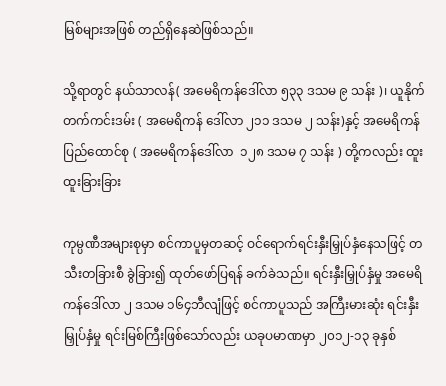မြစ်များအဖြစ် တည်ရှိနေဆဲဖြစ်သည်။

သို့ရာတွင် နယ်သာလန်( အမေရိကန်ဒေါ်လာ ၅၃၃ ဒသမ ၉ သန်း )၊ ယူနိုက်တက်ကင်းဒမ်း ( အမေရိကန် ဒေါ်လာ ၂၁၁ ဒသမ ၂ သန်း)နှင့် အမေရိကန်ပြည်ထောင်စု ( အမေရိကန်ဒေါ်လာ  ၁၂၈ ဒသမ ၇ သန်း ) တို့ကလည်း ထူးထူးခြားခြား

ကုမ္ပဏီအများစုမှာ စင်ကာပူမှတဆင့် ဝင်ရောက်ရင်းနှီးမြှုပ်နှံနေသဖြင့် တသီးတခြားစီ ခွဲခြား၍ ထုတ်ဖော်ပြရန် ခက်ခဲသည်။ ရင်းနှီးမြှုပ်နှံမှု အမေရိကန်ဒေါ်လာ ၂ ဒသမ ၁၆၄ဘီလျံဖြင့် စင်ကာပူသည် အကြီးမားဆုံး ရင်းနှီးမြှုပ်နှံမှု ရင်းမြစ်ကြီးဖြစ်သော်လည်း ယခုပမာဏမှာ ၂၀၁၂-၁၃ ခုနှစ်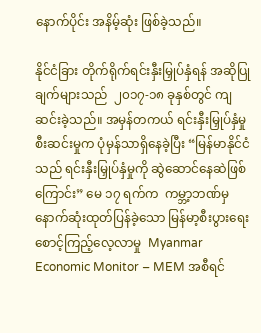နောက်ပိုင်း အနိမ့်ဆုံး ဖြစ်ခဲ့သည်။

နိုင်ငံခြား တိုက်ရိုက်ရင်းနှီးမြှုပ်နှံရန် အဆိုပြုချက်များသည်  ၂၀၁၇-၁၈ ခုနှစ်တွင် ကျဆင်းခဲ့သည်။ အမှန်တကယ် ရင်းနှီးမြှုပ်နှံမှု စီးဆင်းမှုက ပုံမှန်သာရှိနေခဲ့ပြီး “မြန်မာနိုင်ငံသည် ရင်းနှီးမြှုပ်နှံမှုကို ဆွဲဆောင်နေဆဲဖြစ်ကြောင်း” မေ ၁၇ ရက်က  ကမ္ဘာ့ဘဏ်မှ နောက်ဆုံးထုတ်ပြန်ခဲ့သော မြန်မာ့စီးပွားရေး စောင့်ကြည့်လေ့လာမှု  Myanmar Economic Monitor – MEM အစီရင်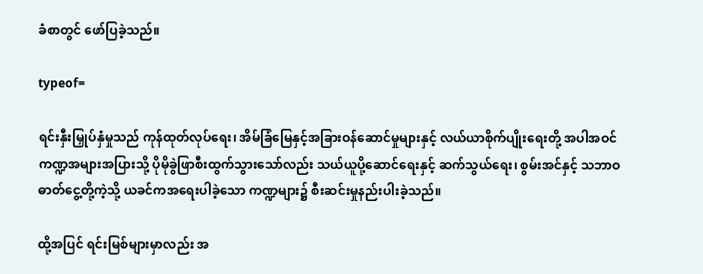ခံစာတွင် ဖော်ပြခဲ့သည်။

typeof=

ရင်းနှီးမြှုပ်နှံမှုသည် ကုန်ထုတ်လုပ်ရေး၊ အိမ်ခြံမြေနှင့်အခြားဝန်ဆောင်မှုများနှင့် လယ်ယာစိုက်ပျိုးရေးတို့ အပါအဝင် ကဏ္ဍအများအပြားသို့ ပိုမိုခွဲဖြာစီးထွက်သွားသော်လည်း သယ်ယူပို့ဆောင်ရေးနှင့် ဆက်သွယ်ရေး၊ စွမ်းအင်နှင့် သဘာဝဓာတ်ငွေ့တို့ကဲ့သို့ ယခင်ကအရေးပါခဲ့သော ကဏ္ဍများ၌ စီးဆင်းမှုနည်းပါးခဲ့သည်။

ထို့အပြင် ရင်းမြစ်များမှာလည်း အ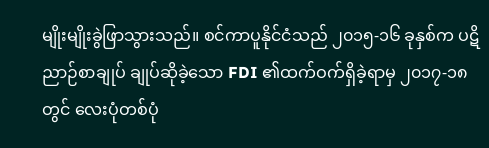မျိုးမျိုးခွဲဖြာသွားသည်။ စင်ကာပူနိုင်ငံသည် ၂၀၁၅-၁၆ ခုနှစ်က ပဋိညာဉ်စာချုပ် ချုပ်ဆိုခဲ့သော FDI ၏ထက်ဝက်ရှိခဲ့ရာမှ ၂၀၁၇-၁၈ တွင် လေးပုံတစ်ပုံ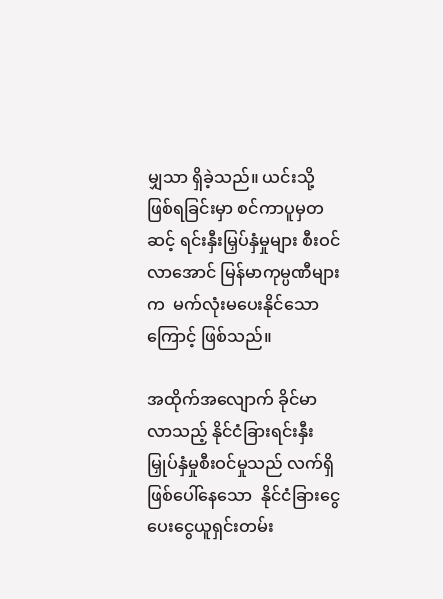မျှသာ ရှိခဲ့သည်။ ယင်းသို့ ဖြစ်ရခြင်းမှာ စင်ကာပူမှတဆင့် ရင်းနှီးမြှပ်နှံမှုများ စီးဝင်လာအောင် မြန်မာကုမ္ပဏီများက  မက်လုံးမပေးနိုင်သောကြောင့် ဖြစ်သည်။

အထိုက်အလျောက် ခိုင်မာလာသည့် နိုင်ငံခြားရင်းနှီးမြှုပ်နှံမှုစီးဝင်မှုသည် လက်ရှိဖြစ်ပေါ်နေသော  နိုင်ငံခြားငွေပေးငွေယူရှင်းတမ်း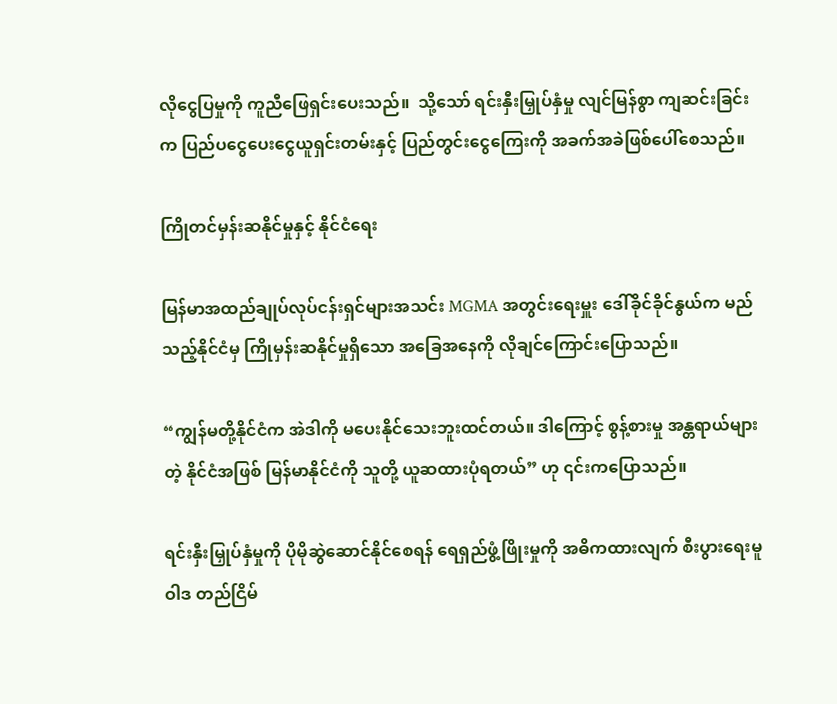လိုငွေပြမှုကို ကူညီဖြေရှင်းပေးသည်။  သို့သော် ရင်းနှီးမြှုပ်နှံမှု လျင်မြန်စွာ ကျဆင်းခြင်းက ပြည်ပငွေပေးငွေယူရှင်းတမ်းနှင့် ပြည်တွင်းငွေကြေးကို အခက်အခဲဖြစ်ပေါ်စေသည်။

ကြိုတင်မှန်းဆနိုင်မှုနှင့် နိုင်ငံရေး

မြန်မာအထည်ချုပ်လုပ်ငန်းရှင်များအသင်း MGMA အတွင်းရေးမှူး ဒေါ်ခိုင်ခိုင်နွယ်က မည်သည့်နိုင်ငံမှ ကြိုမှန်းဆနိုင်မှုရှိသော အခြေအနေကို လိုချင်ကြောင်းပြောသည်။

“ကျွန်မတို့နိုင်ငံက အဲဒါကို မပေးနိုင်သေးဘူးထင်တယ်။ ဒါကြောင့် စွန့်စားမှု အန္တရာယ်များတဲ့ နိုင်ငံအဖြစ် မြန်မာနိုင်ငံကို သူတို့ ယူဆထားပုံရတယ်” ဟု ၎င်းကပြောသည်။

ရင်းနှီးမြှုပ်နှံမှုကို ပိုမိုဆွဲဆောင်နိုင်စေရန် ရေရှည်ဖွံ့ဖြိုးမှုကို အဓိကထားလျက် စီးပွားရေးမူဝါဒ တည်ငြိမ်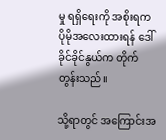မှု ရရှိရေးကို အစိုးရက ပိုမိုအလေးထားရန် ဒေါ်ခိုင်ခိုင်နွယ်က တိုက်တွန်းသည်။

သို့ရာတွင် အကြောင်းအ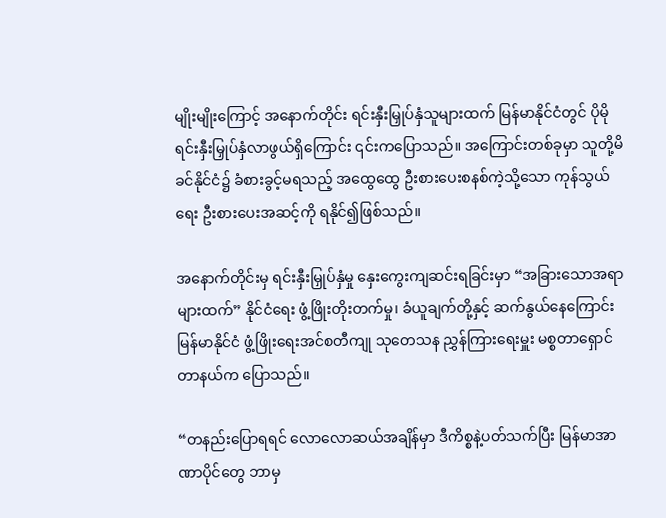မျိုးမျိုးကြောင့် အနောက်တိုင်း ရင်းနှီးမြှုပ်နှံသူများထက် မြန်မာနိုင်ငံတွင် ပိုမိုရင်းနှီးမြှုပ်နှံလာဖွယ်ရှိကြောင်း ၎င်းကပြောသည်။ အကြောင်းတစ်ခုမှာ သူတို့မိခင်နိုင်ငံ၌ ခံစားခွင့်မရသည့် အထွေထွေ ဦးစားပေးစနစ်ကဲ့သို့သော ကုန်သွယ်ရေး ဦးစားပေးအဆင့်ကို ရနိုင်၍ဖြစ်သည်။

အနောက်တိုင်းမှ ရင်းနှီးမြှုပ်နှံမှု နှေးကွေးကျဆင်းရခြင်းမှာ “အခြားသောအရာများထက်” နိုင်ငံရေး ဖွံ့ဖြိုးတိုးတက်မှု၊ ခံယူချက်တို့နှင့် ဆက်နွယ်နေကြောင်း မြန်မာနိုင်ငံ ဖွံ့ဖြိုးရေးအင်စတီကျု သုတေသန ညွှန်ကြားရေးမှူး မစ္စတာရှောင်တာနယ်က ပြောသည်။

“တနည်းပြောရရင် လောလောဆယ်အချိန်မှာ ဒီကိစ္စနဲ့ပတ်သက်ပြီး မြန်မာအာဏာပိုင်တွေ ဘာမှ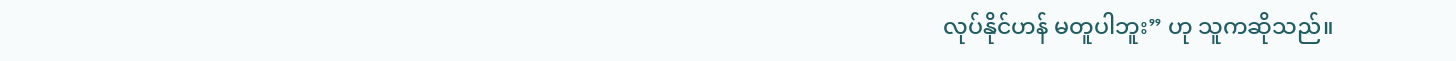လုပ်နိုင်ဟန် မတူပါဘူး” ဟု သူကဆိုသည်။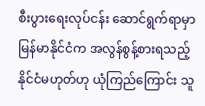စီးပွားရေးလုပ်ငန်း ဆောင်ရွက်ရာမှာ မြန်မာနိုင်ငံက အလွန်စွန့်စားရသည့် နိုင်ငံမဟုတ်ဟု ယုံကြည်ကြောင်း သူ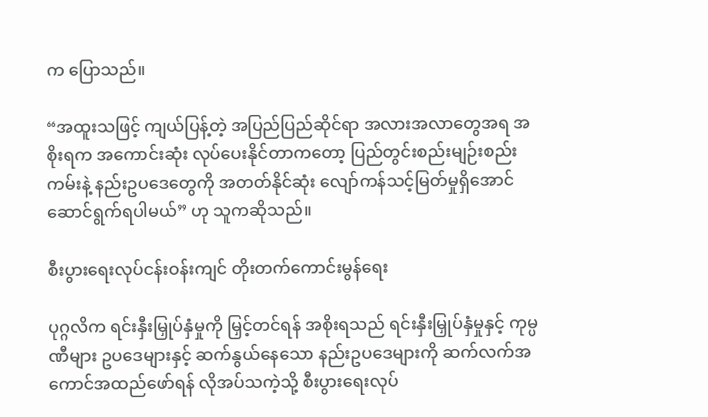က ပြောသည်။

“အထူးသဖြင့် ကျယ်ပြန့်တဲ့ အပြည်ပြည်ဆိုင်ရာ အလားအလာတွေအရ အစိုးရက အကောင်းဆုံး လုပ်ပေးနိုင်တာကတော့ ပြည်တွင်းစည်းမျဉ်းစည်းကမ်းနဲ့ နည်းဥပဒေတွေကို အတတ်နိုင်ဆုံး လျော်ကန်သင့်မြတ်မှုရှိအောင် ဆောင်ရွက်ရပါမယ်” ဟု သူကဆိုသည်။

စီးပွားရေးလုပ်ငန်းဝန်းကျင် တိုးတက်ကောင်းမွန်ရေး

ပုဂ္ဂလိက ရင်းနှီးမြှုပ်နှံမှုကို မြှင့်တင်ရန် အစိုးရသည် ရင်းနှီးမြှုပ်နှံမှုနှင့် ကုမ္ပဏီများ ဥပဒေများနှင့် ဆက်နွယ်နေသော နည်းဥပဒေများကို ဆက်လက်အကောင်အထည်ဖော်ရန် လိုအပ်သကဲ့သို့ စီးပွားရေးလုပ်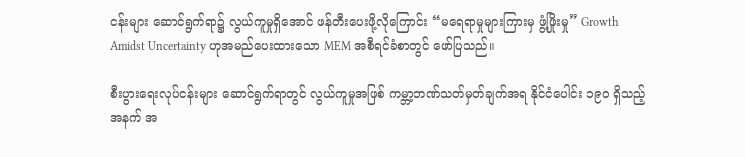ငန်းများ ဆောင်ရွက်ရာ၌ လွယ်ကူမှုရှိအောင် ဖန်တီးပေးဖို့လိုကြောင်း “မရေရာမှုများကြားမှ ဖွံ့ဖြိုးမှု” Growth Amidst Uncertainty ဟုအမည်ပေးထားသော MEM အစီရင်ခံစာတွင် ဖော်ပြသည်။

စီးပွားရေးလုပ်ငန်းများ ဆောင်ရွက်ရာတွင် လွယ်ကူမှုအဖြစ် ကမ္ဘာ့ဘဏ်သတ်မှတ်ချက်အရ နိုင်ငံပေါင်း ၁၉၀ ရှိသည့်အနက် အ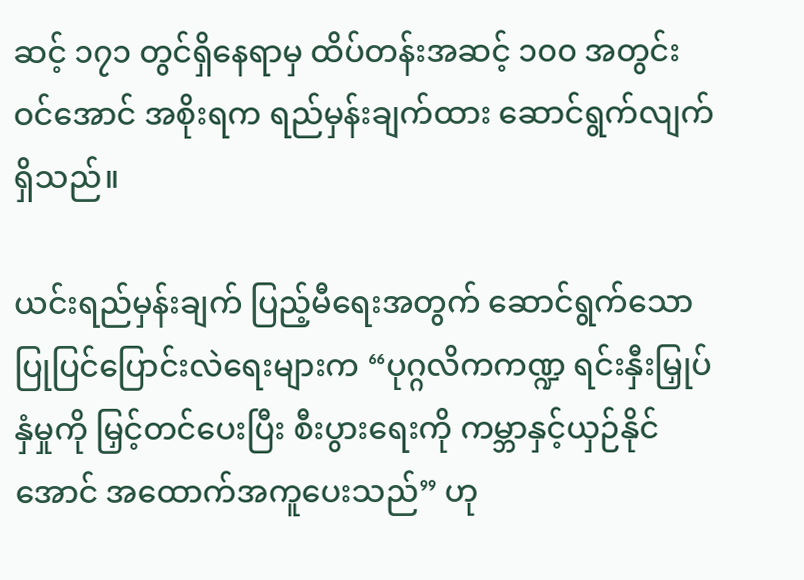ဆင့် ၁၇၁ တွင်ရှိနေရာမှ ထိပ်တန်းအဆင့် ၁၀၀ အတွင်းဝင်အောင် အစိုးရက ရည်မှန်းချက်ထား ဆောင်ရွက်လျက်ရှိသည်။

ယင်းရည်မှန်းချက် ပြည့်မီရေးအတွက် ဆောင်ရွက်သော ပြုပြင်ပြောင်းလဲရေးများက “ပုဂ္ဂလိကကဏ္ဍ ရင်းနှီးမြှုပ်နှံမှုကို မြှင့်တင်ပေးပြီး စီးပွားရေးကို ကမ္ဘာနှင့်ယှဉ်နိုင်အောင် အထောက်အကူပေးသည်” ဟု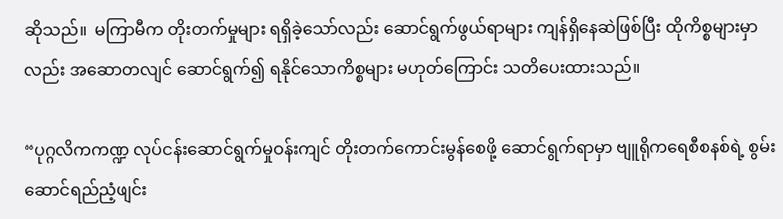ဆိုသည်။  မကြာမီက တိုးတက်မှုများ ရရှိခဲ့သော်လည်း ဆောင်ရွက်ဖွယ်ရာများ ကျန်ရှိနေဆဲဖြစ်ပြီး ထိုကိစ္စများမှာလည်း အဆောတလျင် ဆောင်ရွက်၍ ရနိုင်သောကိစ္စများ မဟုတ်ကြောင်း သတိပေးထားသည်။

“ပုဂ္ဂလိကကဏ္ဍ လုပ်ငန်းဆောင်ရွက်မှုဝန်းကျင် တိုးတက်ကောင်းမွန်စေဖို့ ဆောင်ရွက်ရာမှာ ဗျူရိုကရေစီစနစ်ရဲ့ စွမ်းဆောင်ရည်ညံ့ဖျင်း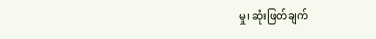မှု၊ ဆုံးဖြတ်ချက်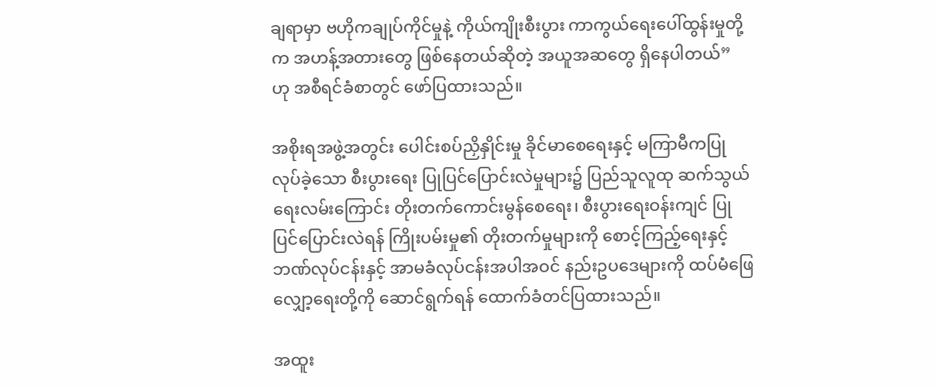ချရာမှာ ဗဟိုကချုပ်ကိုင်မှုနဲ့ ကိုယ်ကျိုးစီးပွား ကာကွယ်ရေးပေါ်ထွန်းမှုတို့က အဟန့်အတားတွေ ဖြစ်နေတယ်ဆိုတဲ့ အယူအဆတွေ ရှိနေပါတယ်” ဟု အစီရင်ခံစာတွင် ဖော်ပြထားသည်။

အစိုးရအဖွဲ့အတွင်း ပေါင်းစပ်ညှိနှိုင်းမှု ခိုင်မာစေရေးနှင့် မကြာမီကပြုလုပ်ခဲ့သော စီးပွားရေး ပြုပြင်ပြောင်းလဲမှုများ၌ ပြည်သူလူထု ဆက်သွယ်ရေးလမ်းကြောင်း တိုးတက်ကောင်းမွန်စေရေး၊ စီးပွားရေးဝန်းကျင် ပြုပြင်ပြောင်းလဲရန် ကြိုးပမ်းမှု၏ တိုးတက်မှုများကို စောင့်ကြည့်ရေးနှင့် ဘဏ်လုပ်ငန်းနှင့် အာမခံလုပ်ငန်းအပါအဝင် နည်းဥပဒေများကို ထပ်မံဖြေလျှော့ရေးတို့ကို ဆောင်ရွက်ရန် ထောက်ခံတင်ပြထားသည်။

အထူး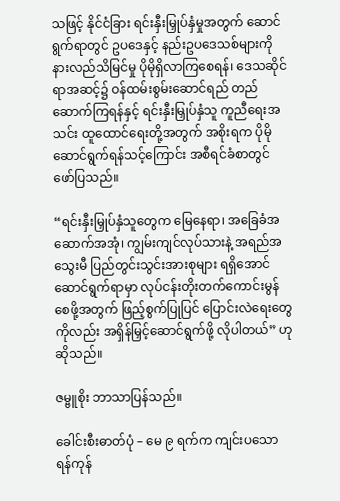သဖြင့် နိုင်ငံခြား ရင်းနှီးမြှုပ်နှံမှုအတွက် ဆောင်ရွက်ရာတွင် ဥပဒေနှင့် နည်းဥပဒေသစ်များကို နားလည်သိမြင်မှု ပိုမိုရှိလာကြစေရန်၊ ဒေသဆိုင်ရာအဆင့်၌ ဝန်ထမ်းစွမ်းဆောင်ရည် တည်ဆောက်ကြရန်နှင့် ရင်းနှီးမြှုပ်နှံသူ ကူညီရေးအသင်း ထူထောင်ရေးတို့အတွက် အစိုးရက ပိုမိုဆောင်ရွက်ရန်သင့်ကြောင်း အစီရင်ခံစာတွင် ဖော်ပြသည်။

“ရင်းနှီးမြှုပ်နှံသူတွေက မြေနေရာ၊ အခြေခံအဆောက်အအုံ၊ ကျွမ်းကျင်လုပ်သားနဲ့ အရည်အသွေးမီ ပြည်တွင်းသွင်းအားစုများ ရရှိအောင် ဆောင်ရွက်ရာမှာ လုပ်ငန်းတိုးတက်ကောင်းမွန်စေဖို့အတွက် ဖြည့်စွက်ပြုပြင် ပြောင်းလဲရေးတွေကိုလည်း အရှိန်မြှင့်ဆောင်ရွက်ဖို့ လိုပါတယ်” ဟု ဆိုသည်။

ဇမ္ဗူစိုး ဘာသာပြန်သည်။

ခေါင်းစီးဓာတ်ပုံ – မေ ၉ ရက်က ကျင်းပသော ရန်ကုန်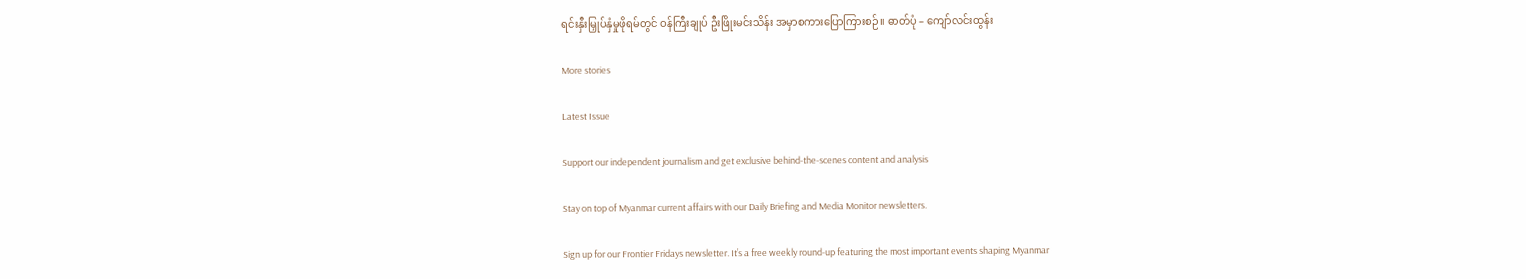ရင်းနှီးမြှုပ်နှံမှုဖိုရမ်တွင် ဝန်ကြီးချုပ် ဦးဖြိုးမင်းသိန်း အမှာစကားပြောကြားစဉ်။ ဓာတ်ပုံ – ကျော်လင်းထွန်း

More stories

Latest Issue

Support our independent journalism and get exclusive behind-the-scenes content and analysis

Stay on top of Myanmar current affairs with our Daily Briefing and Media Monitor newsletters.

Sign up for our Frontier Fridays newsletter. It’s a free weekly round-up featuring the most important events shaping Myanmar